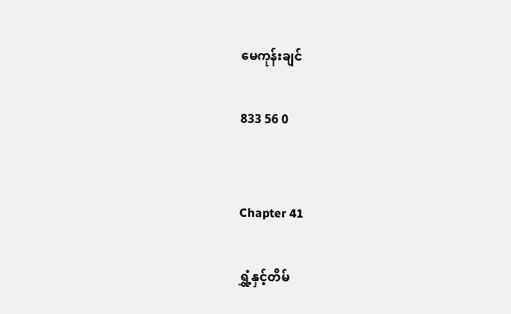မေကုန်းချင်

833 56 0


Chapter 41

ရွှံ့နှင့်တိမ်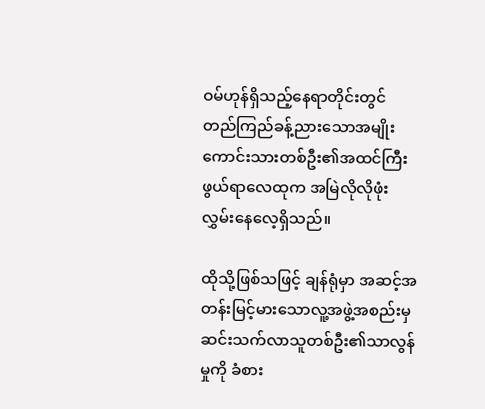ဝမ်ဟုန်ရှိသည့်နေရာတိုင်းတွင် တည်ကြည်ခန့်ညားသောအမျိုးကောင်းသားတစ်ဦး၏အထင်ကြီးဖွယ်ရာလေထုက အမြဲလိုလိုဖုံးလွှမ်းနေလေ့ရှိသည်။

ထိုသို့ဖြစ်သဖြင့် ချန်ရုံမှာ အဆင့်အတန်းမြင့်မားသောလူ့အဖွဲ့အစည်းမှဆင်းသက်လာသူတစ်ဦး၏သာလွန်မှုကို ခံစား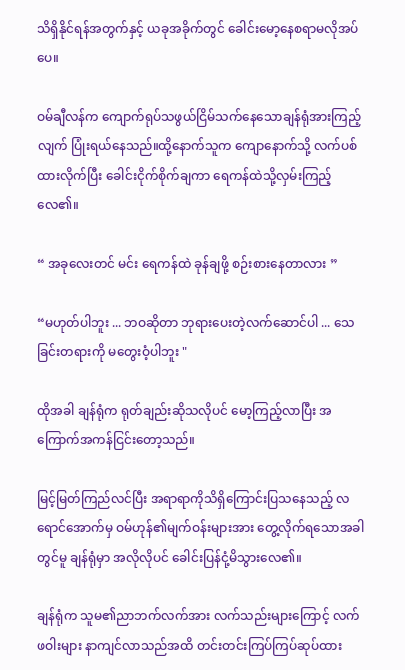သိရှိနိုင်ရန်အတွက်နှင့် ယခုအခိုက်တွင် ခေါင်းမော့နေစရာမလိုအပ်ပေ။

ဝမ်ချီလန်က ကျောက်ရုပ်သဖွယ်ငြိမ်သက်နေသောချန်ရုံအားကြည့်လျက် ပြုံးရယ်နေသည်။ထို့နောက်သူက ကျောနောက်သို့ လက်ပစ်ထားလိုက်ပြီး ခေါင်းငိုက်စိုက်ချကာ ရေကန်ထဲသို့လှမ်းကြည့်လေ၏။

“ အခုလေးတင် မင်း ရေကန်ထဲ ခုန်ချဖို့ စဉ်းစားနေတာလား ”

“မဟုတ်ပါဘူး ... ဘဝဆိုတာ ဘုရားပေးတဲ့လက်ဆောင်ပါ ... သေခြင်းတရားကို မတွေးဝံ့ပါဘူး "

ထိုအခါ ချန်ရုံက ရုတ်ချည်းဆိုသလိုပင် မော့ကြည့်လာပြီး အကြောက်အကန်ငြင်းတော့သည်။

မြင့်မြတ်ကြည်လင်ပြီး အရာရာကိုသိရှိကြောင်းပြသနေသည့် လရောင်အောက်မှ ဝမ်ဟုန်၏မျက်ဝန်းများအား တွေ့လိုက်ရသောအခါတွင်မူ ချန်ရုံမှာ အလိုလိုပင် ခေါင်းပြန်ငုံ့မိသွားလေ၏။

ချန်ရုံက သူမ၏ညာဘက်လက်အား လက်သည်းများကြောင့် လက်ဖဝါးများ နာကျင်လာသည်အထိ တင်းတင်းကြပ်ကြပ်ဆုပ်ထား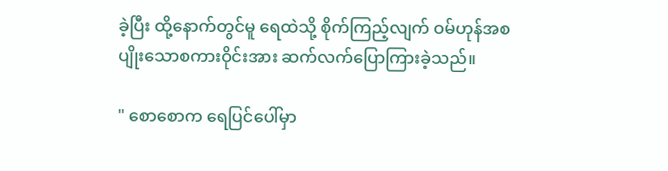ခဲ့ပြီး ထို့နောက်တွင်မူ ရေထဲသို့ စိုက်ကြည့်လျက် ဝမ်ဟုန်အစပျိုးသောစကားဝိုင်းအား ဆက်လက်ပြောကြားခဲ့သည်။

" စောစောက ရေပြင်ပေါ်မှာ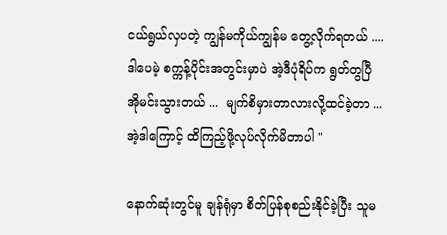ငယ်ရွယ်လှပတဲ့ ကျွန်မကိုယ်ကျွန်မ တွေ့လိုက်ရတယ် .... ဒါပေမဲ့ စက္ကန့်ပိုင်းအတွင်းမှာပဲ အဲ့ဒီပုံရိပ်က ရွတ်တွပြီ အိုမင်းသွားတယ် ...  မျက်စိမှားတာလားလို့ထင်ခဲ့တာ ... အဲ့ဒါကြောင့် ထိကြည့်ဖို့လုပ်လိုက်မိတာပါ "

နောက်ဆုံးတွင်မူ ချန်ရုံမှာ စိတ်ပြန်စုစည်းနိုင်ခဲ့ပြီး သူမ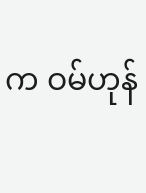က ဝမ်ဟုန်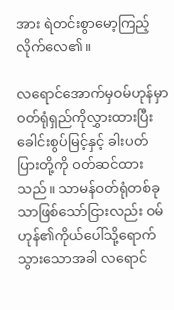အား ရဲတင်းစွာမော့ကြည့်လိုက်လေ၏။

လရောင်အောက်မှဝမ်ဟုန်မှာ ဝတ်ရုံရှည်ကိုလွှားထားပြီး ခေါင်းစွပ်မြင့်နှင့် ခါးပတ်ပြားတို့ကို ဝတ်ဆင်ထားသည်။ သာမန်ဝတ်ရုံတစ်ခုသာဖြစ်သော်ငြားလည်း ဝမ်ဟုန်၏ကိုယ်ပေါ်သို့ရောက်သွားသောအခါ လရောင်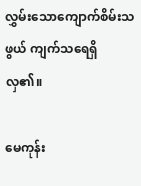လွှမ်းသောကျောက်စိမ်းသဖွယ် ကျက်သရေရှိလှ၏။

မေကုန်း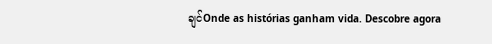ချင်Onde as histórias ganham vida. Descobre agora